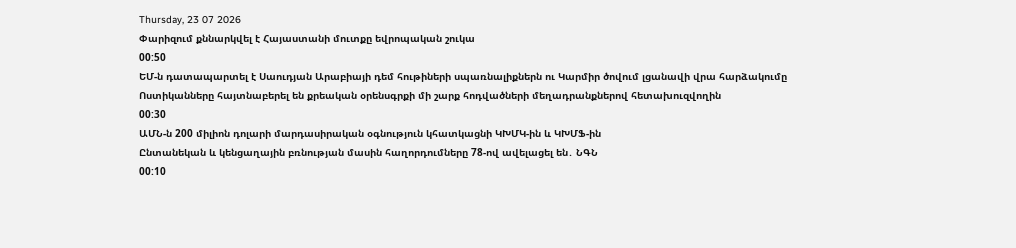Thursday, 23 07 2026
Փարիզում քննարկվել է Հայաստանի մուտքը եվրոպական շուկա
00:50
ԵՄ-ն դատապարտել է Սաուդյան Արաբիայի դեմ հութիների սպառնալիքներն ու Կարմիր ծովում լցանավի վրա հարձակումը
Ոստիկանները հայտնաբերել են քրեական օրենսգրքի մի շարք հոդվածների մեղադրանքներով հետախուզվողին
00:30
ԱՄՆ-ն 200 միլիոն դոլարի մարդասիրական օգնություն կհատկացնի ԿԽՄԿ-ին և ԿԽՄՖ-ին
Ընտանեկան և կենցաղային բռնության մասին հաղորդումները 78-ով ավելացել են․ ՆԳՆ
00:10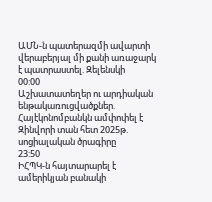ԱՄՆ-ն պատերազմի ավարտի վերաբերյալ մի քանի առաջարկ է պատրաստել. Զելենսկի
00:00
Աշխատատեղեր ու արդիական ենթակառուցվածքներ. Հայէկոնոմբանկն ամփոփել է Զինվորի տան հետ 2025թ. սոցիալական ծրագիրը
23:50
ԻՀՊԿ-ն հայտարարել է ամերիկյան բանակի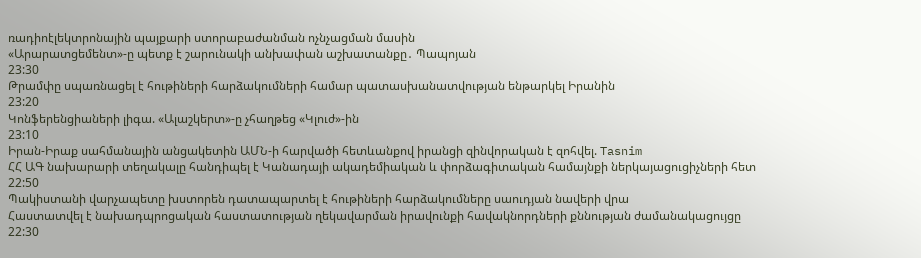ռադիոէլեկտրոնային պայքարի ստորաբաժանման ոչնչացման մասին
«Արարատցեմենտ»-ը պետք է շարունակի անխափան աշխատանքը․ Պապոյան
23:30
Թրամփը սպառնացել է հութիների հարձակումների համար պատասխանատվության ենթարկել Իրանին
23:20
Կոնֆերենցիաների լիգա. «Ալաշկերտ»-ը չհաղթեց «Կլուժ»-ին
23:10
Իրան-Իրաք սահմանային անցակետին ԱՄՆ-ի հարվածի հետևանքով իրանցի զինվորական է զոհվել. Tasnim
ՀՀ ԱԳ նախարարի տեղակալը հանդիպել է Կանադայի ակադեմիական և փորձագիտական համայնքի ներկայացուցիչների հետ
22:50
Պակիստանի վարչապետը խստորեն դատապարտել է հութիների հարձակումները սաուդյան նավերի վրա
Հաստատվել է նախադպրոցական հաստատության ղեկավարման իրավունքի հավակնորդների քննության ժամանակացույցը
22:30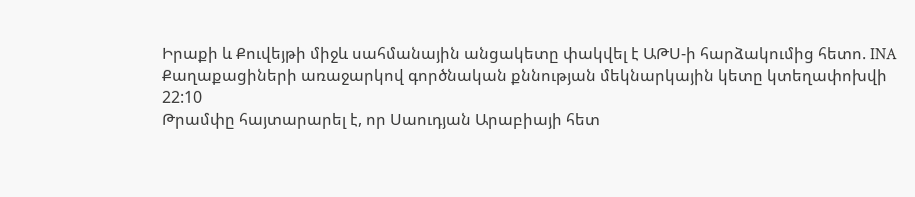Իրաքի և Քուվեյթի միջև սահմանային անցակետը փակվել է ԱԹՍ-ի հարձակումից հետո. INA
Քաղաքացիների առաջարկով գործնական քննության մեկնարկային կետը կտեղափոխվի
22:10
Թրամփը հայտարարել է, որ Սաուդյան Արաբիայի հետ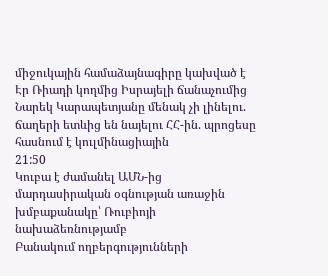միջուկային համաձայնագիրը կախված է Էր Ռիադի կողմից Իսրայելի ճանաչումից
Նարեկ Կարապետյանը մենակ չի լինելու. ճաղերի ետևից են նայելու ՀՀ-ին. պրոցեսը հասնում է կուլմինացիային
21:50
Կուբա է ժամանել ԱՄՆ-ից մարդասիրական օգնության առաջին խմբաքանակը՝ Ռուբիոյի նախաձեռնությամբ
Բանակում ողբերգությունների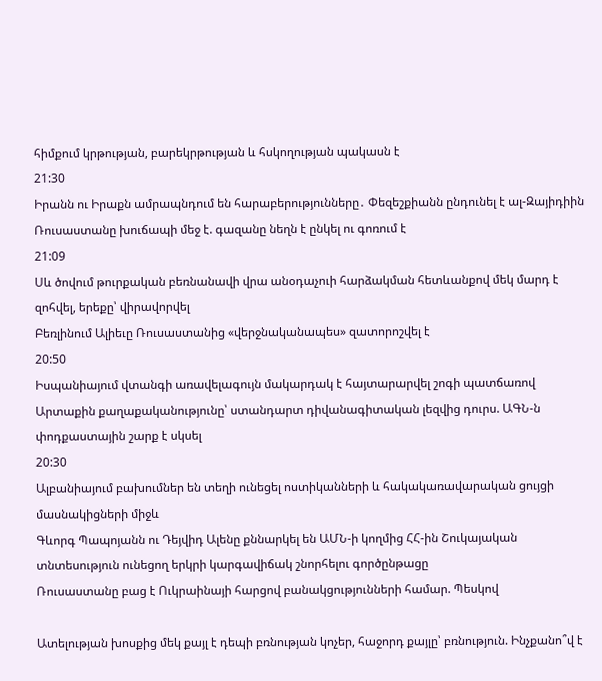հիմքում կրթության, բարեկրթության և հսկողության պակասն է
21:30
Իրանն ու Իրաքն ամրապնդում են հարաբերությունները․ Փեզեշքիանն ընդունել է ալ-Զայիդիին
Ռուսաստանը խուճապի մեջ է. գազանը նեղն է ընկել ու գոռում է
21:09
Սև ծովում թուրքական բեռնանավի վրա անօդաչուի հարձակման հետևանքով մեկ մարդ է զոհվել, երեքը՝ վիրավորվել
Բեռլինում Ալիեւը Ռուսաստանից «վերջնականապես» զատորոշվել է
20:50
Իսպանիայում վտանգի առավելագույն մակարդակ է հայտարարվել շոգի պատճառով
Արտաքին քաղաքականությունը՝ ստանդարտ դիվանագիտական լեզվից դուրս. ԱԳՆ-ն փոդքաստային շարք է սկսել
20:30
Ալբանիայում բախումներ են տեղի ունեցել ոստիկանների և հակակառավարական ցույցի մասնակիցների միջև
Գևորգ Պապոյանն ու Դեյվիդ Ալենը քննարկել են ԱՄՆ-ի կողմից ՀՀ-ին Շուկայական տնտեսություն ունեցող երկրի կարգավիճակ շնորհելու գործընթացը
Ռուսաստանը բաց է Ուկրաինայի հարցով բանակցությունների համար. Պեսկով

Ատելության խոսքից մեկ քայլ է դեպի բռնության կոչեր, հաջորդ քայլը՝ բռնություն. Ինչքանո՞վ է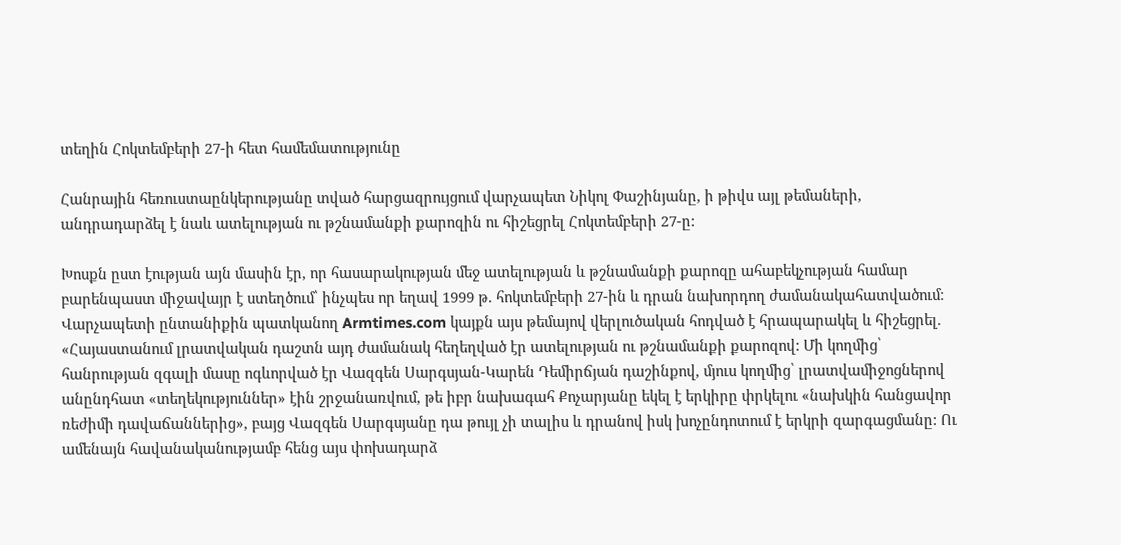տեղին Հոկտեմբերի 27-ի հետ համեմատությունը

Հանրային հեռուստաընկերությանը տված հարցազրույցում վարչապետ Նիկոլ Փաշինյանը, ի թիվս այլ թեմաների, անդրադարձել է նաև ատելության ու թշնամանքի քարոզին ու հիշեցրել Հոկտեմբերի 27-ը:

Խոսքն ըստ էության այն մասին էր, որ հասարակության մեջ ատելության և թշնամանքի քարոզը ահաբեկչության համար բարենպաստ միջավայր է ստեղծում՝ ինչպես որ եղավ 1999 թ. հոկտեմբերի 27-ին և դրան նախորդող ժամանակահատվածում։ Վարչապետի ընտանիքին պատկանող Armtimes.com կայքն այս թեմայով վերլուծական հոդված է հրապարակել և հիշեցրել. «Հայաստանում լրատվական դաշտն այդ ժամանակ հեղեղված էր ատելության ու թշնամանքի քարոզով: Մի կողմից՝ հանրության զգալի մասը ոգևորված էր Վազգեն Սարգսյան-Կարեն Դեմիրճյան դաշինքով, մյուս կողմից՝ լրատվամիջոցներով անընդհատ «տեղեկություններ» էին շրջանառվում, թե իբր նախագահ Քոչարյանը եկել է երկիրը փրկելու «նախկին հանցավոր ռեժիմի դավաճաններից», բայց Վազգեն Սարգսյանը դա թույլ չի տալիս և դրանով իսկ խոչընդոտում է երկրի զարգացմանը: Ու ամենայն հավանականությամբ հենց այս փոխադարձ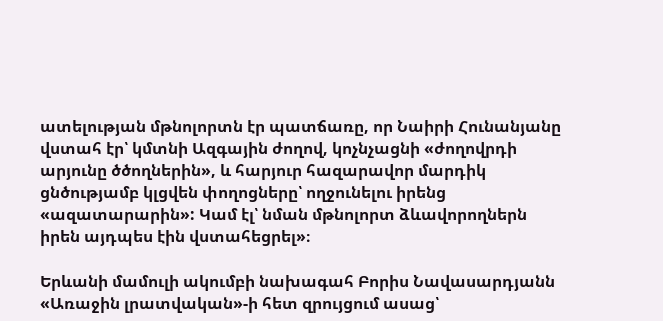ատելության մթնոլորտն էր պատճառը, որ Նաիրի Հունանյանը վստահ էր՝ կմտնի Ազգային ժողով, կոչնչացնի «ժողովրդի արյունը ծծողներին», և հարյուր հազարավոր մարդիկ ցնծությամբ կլցվեն փողոցները՝ ողջունելու իրենց «ազատարարին»: Կամ էլ՝ նման մթնոլորտ ձևավորողներն իրեն այդպես էին վստահեցրել»։

Երևանի մամուլի ակումբի նախագահ Բորիս Նավասարդյանն «Առաջին լրատվական»-ի հետ զրույցում ասաց՝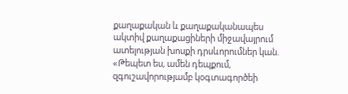քաղաքական և քաղաքականապես ակտիվ քաղաքացիների միջավայրում ատելության խոսքի դրսևորումներ կան. «Թեպետ ես, ամեն դեպքում, զգուշավորությամբ կօգտագործեի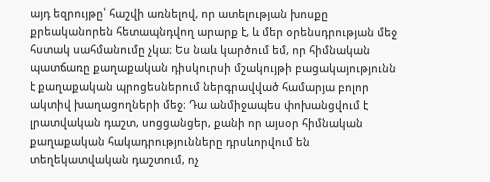այդ եզրույթը՝ հաշվի առնելով, որ ատելության խոսքը քրեականորեն հետապնդվող արարք է, և մեր օրենսդրության մեջ հստակ սահմանումը չկա։ Ես նաև կարծում եմ, որ հիմնական պատճառը քաղաքական դիսկուրսի մշակույթի բացակայությունն է քաղաքական պրոցեսներում ներգրավված համարյա բոլոր ակտիվ խաղացողների մեջ։ Դա անմիջապես փոխանցվում է լրատվական դաշտ, սոցցանցեր, քանի որ այսօր հիմնական քաղաքական հակադրությունները դրսևորվում են տեղեկատվական դաշտում, ոչ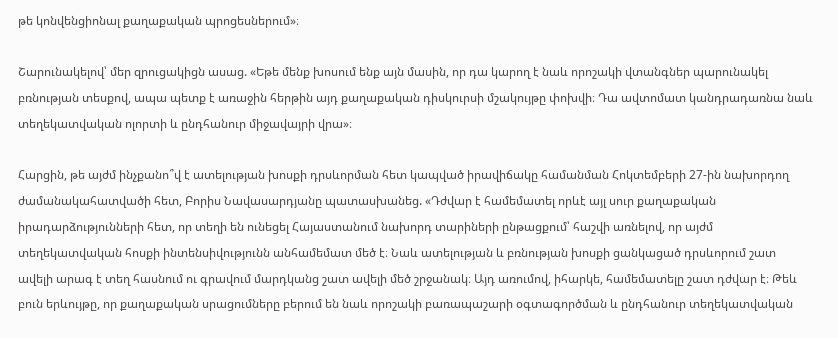թե կոնվենցիոնալ քաղաքական պրոցեսներում»։

Շարունակելով՝ մեր զրուցակիցն ասաց. «Եթե մենք խոսում ենք այն մասին, որ դա կարող է նաև որոշակի վտանգներ պարունակել բռնության տեսքով, ապա պետք է առաջին հերթին այդ քաղաքական դիսկուրսի մշակույթը փոխվի։ Դա ավտոմատ կանդրադառնա նաև տեղեկատվական ոլորտի և ընդհանուր միջավայրի վրա»։

Հարցին, թե այժմ ինչքանո՞վ է ատելության խոսքի դրսևորման հետ կապված իրավիճակը համանման Հոկտեմբերի 27-ին նախորդող ժամանակահատվածի հետ, Բորիս Նավասարդյանը պատասխանեց. «Դժվար է համեմատել որևէ այլ սուր քաղաքական իրադարձությունների հետ, որ տեղի են ունեցել Հայաստանում նախորդ տարիների ընթացքում՝ հաշվի առնելով, որ այժմ տեղեկատվական հոսքի ինտենսիվությունն անհամեմատ մեծ է։ Նաև ատելության և բռնության խոսքի ցանկացած դրսևորում շատ ավելի արագ է տեղ հասնում ու գրավում մարդկանց շատ ավելի մեծ շրջանակ։ Այդ առումով, իհարկե, համեմատելը շատ դժվար է։ Թեև բուն երևույթը, որ քաղաքական սրացումները բերում են նաև որոշակի բառապաշարի օգտագործման և ընդհանուր տեղեկատվական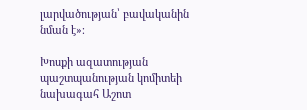լարվածության՝ բավականին նման է»։

Խոսքի ազատության պաշտպանության կոմիտեի նախագահ Աշոտ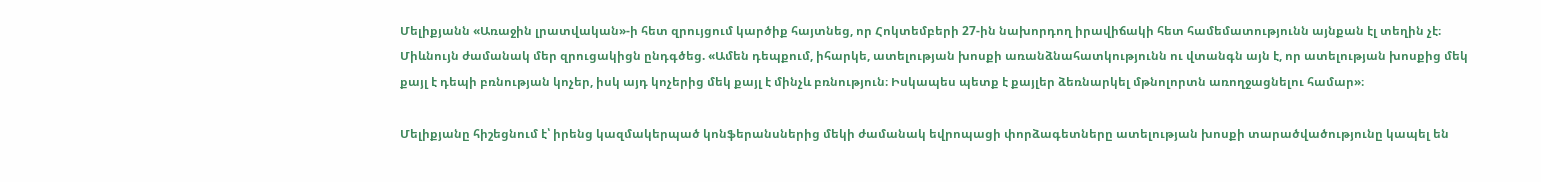Մելիքյանն «Առաջին լրատվական»-ի հետ զրույցում կարծիք հայտնեց, որ Հոկտեմբերի 27-ին նախորդող իրավիճակի հետ համեմատությունն այնքան էլ տեղին չէ։ Միևնույն ժամանակ մեր զրուցակիցն ընդգծեց. «Ամեն դեպքում, իհարկե, ատելության խոսքի առանձնահատկությունն ու վտանգն այն է, որ ատելության խոսքից մեկ քայլ է դեպի բռնության կոչեր, իսկ այդ կոչերից մեկ քայլ է մինչև բռնություն։ Իսկապես պետք է քայլեր ձեռնարկել մթնոլորտն առողջացնելու համար»։

Մելիքյանը հիշեցնում է՝ իրենց կազմակերպած կոնֆերանսներից մեկի ժամանակ եվրոպացի փորձագետները ատելության խոսքի տարածվածությունը կապել են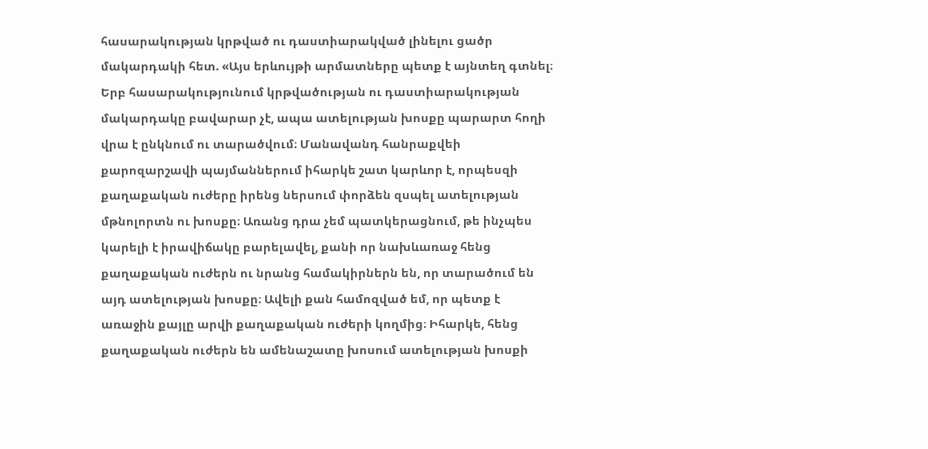հասարակության կրթված ու դաստիարակված լինելու ցածր մակարդակի հետ. «Այս երևույթի արմատները պետք է այնտեղ գտնել։ Երբ հասարակությունում կրթվածության ու դաստիարակության մակարդակը բավարար չէ, ապա ատելության խոսքը պարարտ հողի վրա է ընկնում ու տարածվում։ Մանավանդ հանրաքվեի քարոզարշավի պայմաններում իհարկե շատ կարևոր է, որպեսզի քաղաքական ուժերը իրենց ներսում փորձեն զսպել ատելության մթնոլորտն ու խոսքը։ Առանց դրա չեմ պատկերացնում, թե ինչպես կարելի է իրավիճակը բարելավել, քանի որ նախևառաջ հենց քաղաքական ուժերն ու նրանց համակիրներն են, որ տարածում են այդ ատելության խոսքը։ Ավելի քան համոզված եմ, որ պետք է առաջին քայլը արվի քաղաքական ուժերի կողմից։ Իհարկե, հենց քաղաքական ուժերն են ամենաշատը խոսում ատելության խոսքի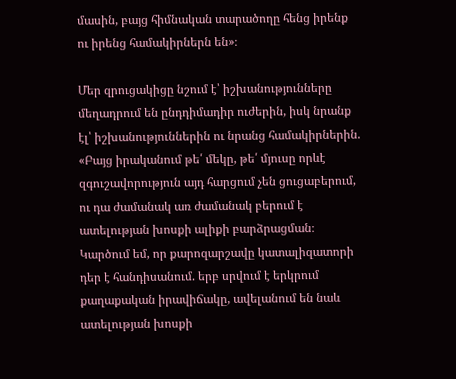մասին, բայց հիմնական տարածողը հենց իրենք ու իրենց համակիրներն են»։

Մեր զրուցակիցը նշում է՝ իշխանությունները մեղադրում են ընդդիմադիր ուժերին, իսկ նրանք էլ՝ իշխանություններին ու նրանց համակիրներին. «Բայց իրականում թե՛ մեկը, թե՛ մյուսը որևէ զգուշավորություն այդ հարցում չեն ցուցաբերում, ու դա ժամանակ առ ժամանակ բերում է ատելության խոսքի ալիքի բարձրացման։ Կարծում եմ, որ քարոզարշավը կատալիզատորի դեր է հանդիսանում. երբ սրվում է երկրում քաղաքական իրավիճակը, ավելանում են նաև ատելության խոսքի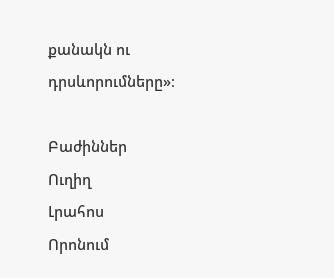քանակն ու դրսևորումները»։

Բաժիններ
Ուղիղ
Լրահոս
Որոնում